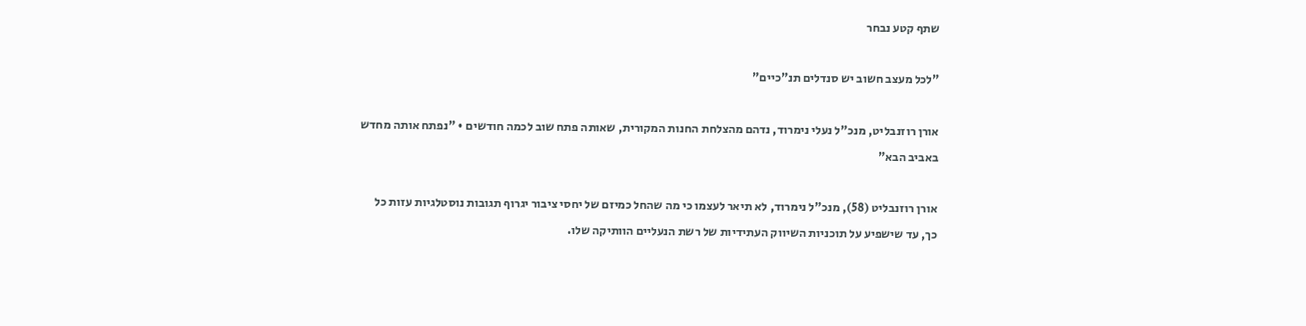שתף קטע נבחר

"לכל מעצב חשוב יש סנדלים תנ"כיים"

אורן רוזנבליט, מנכ"ל נעלי נימרוד, נדהם מהצלחת החנות המקורית, שאותה פתח שוב לכמה חודשים • "נפתח אותה מחדש באביב הבא"

אורן רוזנבליט (58), מנכ"ל נימרוד, לא תיאר לעצמו כי מה שהחל כמיזם של יחסי ציבור יגרוף תגובות נוסטלגיות עזות כל כך, עד שישפיע על תוכניות השיווק העתידיות של רשת הנעליים הוותיקה שלו.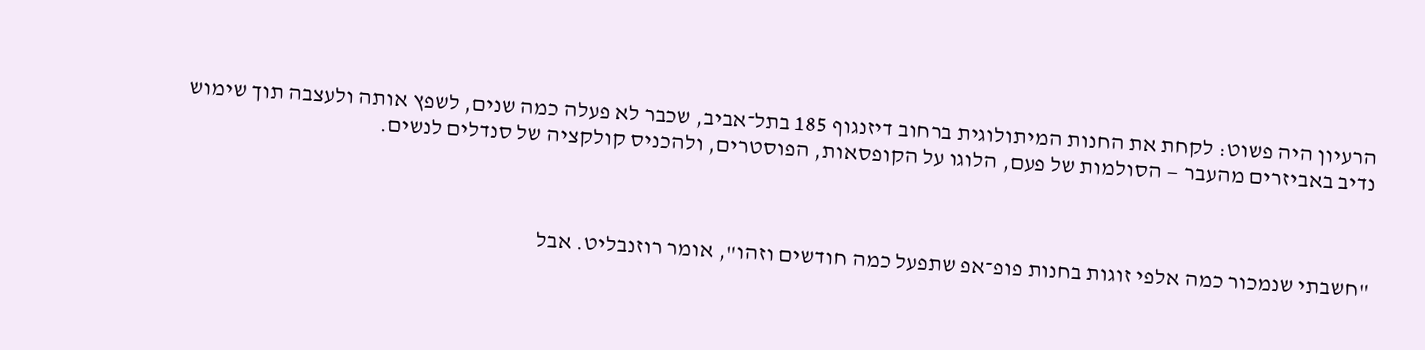הרעיון היה פשוט: לקחת את החנות המיתולוגית ברחוב דיזנגוף 185 בתל־אביב, שכבר לא פעלה כמה שנים, לשפץ אותה ולעצבה תוך שימוש נדיב באביזרים מהעבר — הסולמות של פעם, הלוגו על הקופסאות, הפוסטרים, ולהכניס קולקציה של סנדלים לנשים.



"חשבתי שנמכור כמה אלפי זוגות בחנות פופ־אפ שתפעל כמה חודשים וזהו", אומר רוזנבליט. אבל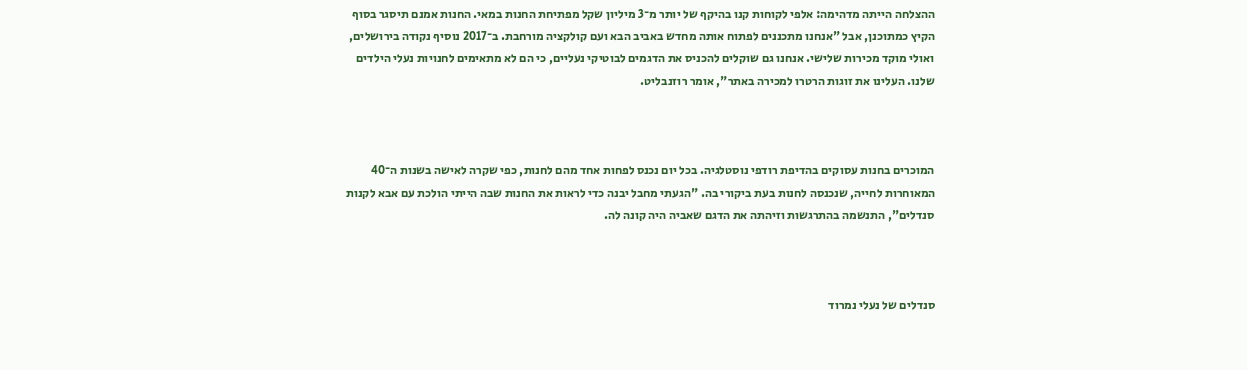ההצלחה הייתה מדהימה: אלפי לקוחות קנו בהיקף של יותר מ־3 מיליון שקל מפתיחת החנות במאי. החנות אמנם תיסגר בסוף הקיץ כמתוכנן, אבל "אנחנו מתכננים לפתוח אותה מחדש באביב הבא ועם קולקציה מורחבת. ב־2017 נוסיף נקודה בירושלים, ואולי מוקד מכירות שלישי. אנחנו גם שוקלים להכניס את הדגמים לבוטיקי נעליים, כי הם לא מתאימים לחנויות נעלי הילדים שלנו. העלינו את זוגות הרטרו למכירה באתר", אומר רוזנבליט.



המוכרים בחנות עסוקים בהדיפת רודפי נוסטלגיה. בכל יום נכנס לפחות אחד מהם לחנות, כפי שקרה לאישה בשנות ה־40 המאוחרות לחייה, שנכנסה לחנות בעת ביקורי בה. "הגעתי מחבל יבנה כדי לראות את החנות שבה הייתי הולכת עם אבא לקנות סנדלים", התנשמה בהתרגשות וזיהתה את הדגם שאביה היה קונה לה.



סנדלים של נעלי נמרוד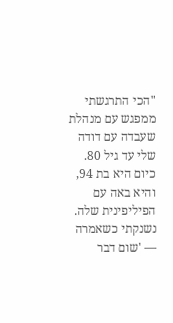"הכי התרגשתי ממפגש עם מנהלת שעבדה עם דודה שלי עד גיל 80. כיום היא בת 94, והיא באה עם הפיליפינית שלה. נשנקתי כשאמרה — 'שום דבר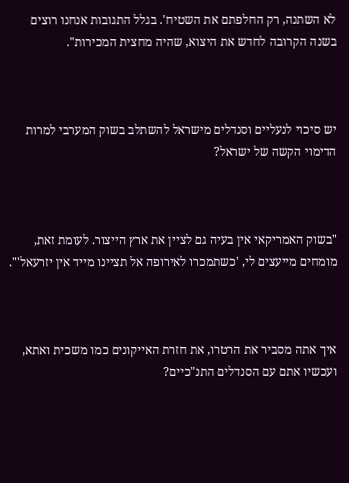לא השתנה, רק החלפתם את השטיח'. בגלל התגובות אנחנו רוצים בשנה הקרובה לחדש את היצוא, שהיה מחצית המכירות".



יש סיכוי לנעליים וסנדלים מישראל להשתלב בשוק המערבי למרות הדימוי הקשה של ישראל?



"בשוק האמריקאי אין בעיה גם לציין את ארץ הייצור. לעומת זאת, מומחים מייעצים לי, 'כשתמכרו לאירופה אל תציינו מייד אין יזרעאל'".



איך אתה מסביר את הרטרו, את חזרת האייקונים כמו משכית ואתא, ועכשיו אתם עם הסנדלים התנ"כיים?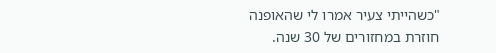"כשהייתי צעיר אמרו לי שהאופנה חוזרת במחזורים של 30 שנה.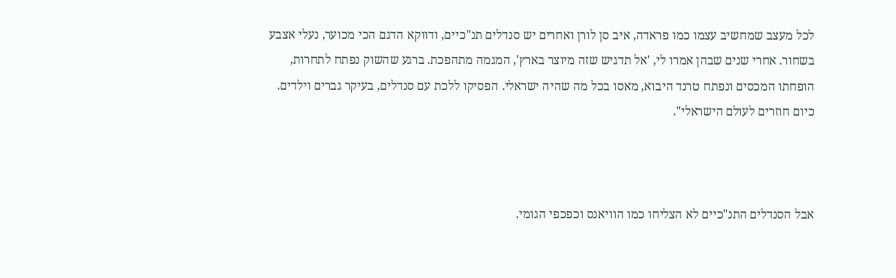לכל מעצב שמחשיב עצמו כמו פראדה, איב סן לורן ואחרים יש סנדלים תנ"כיים, ודווקא הדגם הכי מכוער, נעלי אצבע בשחור. אחרי שנים שבהן אמרו לי, 'אל תדגיש שזה מיוצר בארץ', המגמה מתהפכת. ברגע שהשוק נפתח לתחרות, הופחתו המכסים ונפתח טרנד היבוא, מאסו בכל מה שהיה ישראלי. הפסיקו ללכת עם סנדלים, בעיקר גברים וילדים. כיום חוזרים לעולם הישראלי".



אבל הסנדלים התנ"כיים לא הצליחו כמו הוויאנס וכפכפי הגומי.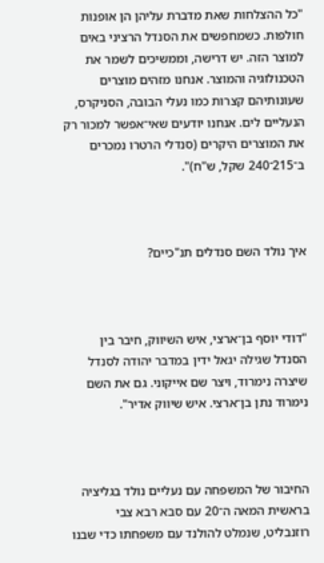"כל ההצלחות שאת מדברת עליהן הן אופנות חולפות. כשמחפשים את הסנדל הרציני באים למוצר הזה. יש דרישה, וממשיכים לשמר את הטכנולוגיה והמוצר. אנחנו מזהים מוצרים שעונותיהם קצרות כמו נעלי הבובה, הסניקרס, הנעליים לים. אנחנו יודעים שאי־אפשר למכור רק את המוצרים היקרים (סנדלי הרטרו נמכרים ב־215־240 שקל, ש"ח)".



איך נולד השם סנדלים תנ"כיים?



"דודי יוסף בן־ארצי, איש השיווק, חיבר בין הסנדל שגילה יגאל ידין במדבר יהודה לסנדל שיצרה נימרוד, ויצר שם אייקוני. גם את השם נימרוד נתן בן־ארצי. איש שיווק אדיר".



החיבור של המשפחה עם נעליים נולד בגליציה בראשית המאה ה־20 עם סבא רבא צבי רוזנבליט, שנמלט להולנד עם משפחתו כדי שבנו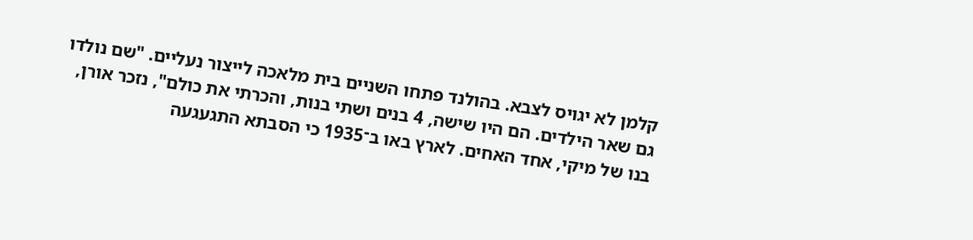קלמן לא יגויס לצבא. בהולנד פתחו השניים בית מלאכה לייצור נעליים. "שם נולדו גם שאר הילדים. הם היו שישה, 4 בנים ושתי בנות, והכרתי את כולם", נזכר אורן, בנו של מיקי, אחד האחים. לארץ באו ב־1935 כי הסבתא התגעגעה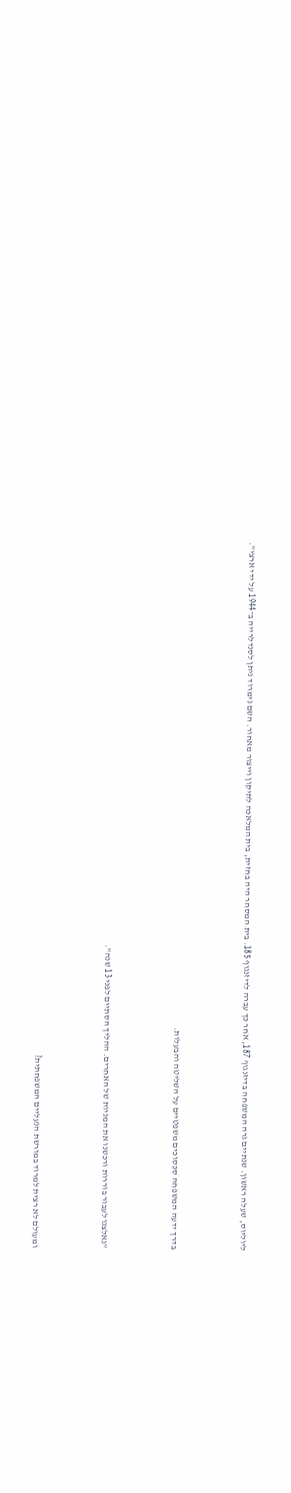ליוליוס, שעלה ראשון. שנתיים גרה המשפחה בדיזנגוף 187, אחר כך עברה לדיזנגוף 185. בית המסחר היה בחזית, בית המלאכה לתיקון וייצור מאחור. השם נימרוד ניתן לסנדלרייה ב־1944 על ידי ארצי".



בדרך ידעה המשפחה סכסוכים משפטיים על השליטה והבעלות.



"נאלצנו לעבור בוררות ורכשנו את המניות של האחרים. ההליך הסתיים לפני 13 שנה".



ומעולם לא רצית למרוד במורשת הנעליים המשפחתית?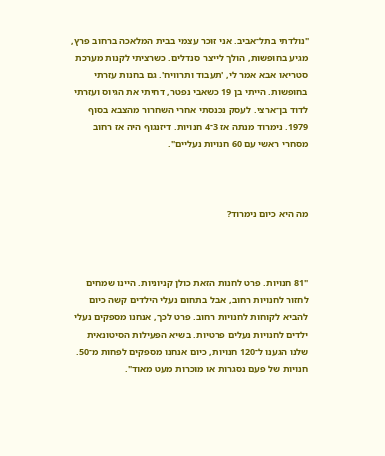"נולדתי בתל־אביב. אני זוכר עצמי בבית המלאכה ברחוב פרץ, מגיע בחופשות, הולך לייצר סנדלים. כשרציתי לקנות מערכת סטריאו אבא אמר לי, 'תעבוד ותרוויח'. גם בחנות עזרתי בחופשות. הייתי בן 19 כשאבי נפטר, דחיתי את הגיוס ועזרתי לדוד בן־ארצי. לעסק נכנסתי אחרי השחרור מהצבא בסוף 1979. נימרוד מנתה אז 3־4 חנויות. דיזנגוף היה אז רחוב מסחרי ראשי עם 60 חנויות נעליים".



מה היא כיום נימרוד?



"81 חנויות. פרט לחנות הזאת כולן קניוניות. היינו שמחים לחזור לחנויות רחוב, אבל בתחום נעלי הילדים קשה כיום להביא לקוחות לחנויות רחוב. פרט לכך, אנחנו מספקים נעלי ילדים לחנויות נעלים פרטיות. בשיא הפעילות הסיטונאית שלנו הגענו ל־120 חנויות, כיום אנחנו מספקים לפחות מ־50. חנויות של פעם נסגרות או מוכרות מעט מאוד".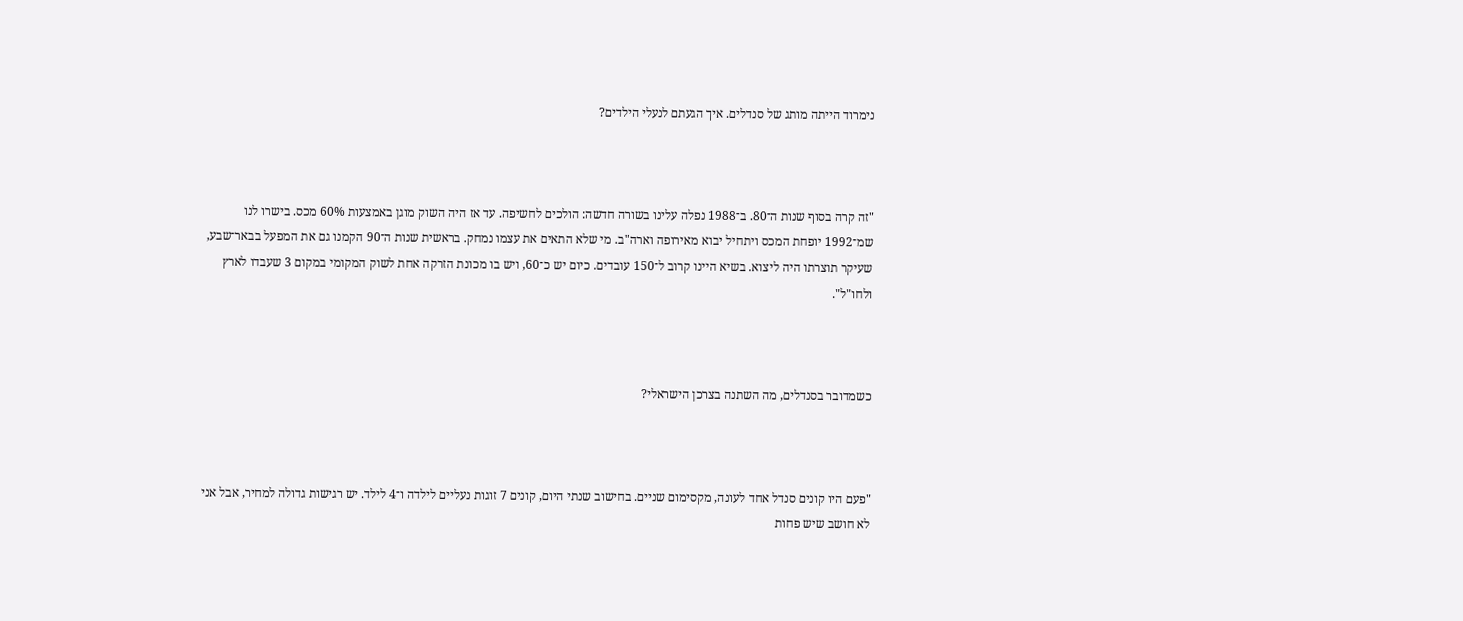נימרוד הייתה מותג של סנדלים. איך הגעתם לנעלי הילדים?



"זה קרה בסוף שנות ה־80. ב־1988 נפלה עלינו בשורה חדשה: הולכים לחשיפה. עד אז היה השוק מוגן באמצעות 60% מכס. בישרו לנו שמ־1992 יופחת המכס ויתחיל יבוא מאירופה וארה"ב. מי שלא התאים את עצמו נמחק. בראשית שנות ה־90 הקמנו גם את המפעל בבאר־שבע, שעיקר תוצרתו היה ליצוא. בשיא היינו קרוב ל־150 עובדים. כיום יש כ־60, ויש בו מכונת הזרקה אחת לשוק המקומי במקום 3 שעבדו לארץ ולחו"ל".



כשמדובר בסנדלים, מה השתנה בצרכן הישראלי?



"פעם היו קונים סנדל אחד לעונה, מקסימום שניים. בחישוב שנתי היום, קונים 7 זוגות נעליים לילדה ו־4 לילד. יש רגישות גדולה למחיר, אבל אני לא חושב שיש פחות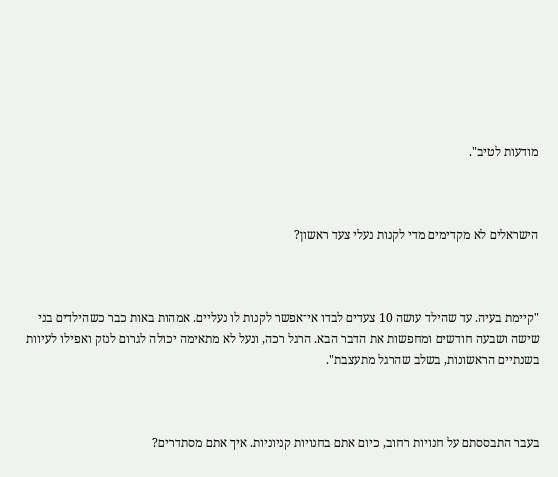מודעות לטיב".



הישראלים לא מקדימים מדי לקנות נעלי צעד ראשון?



"קיימת בעיה. עד שהילד עושה 10 צעדים לבדו אי־אפשר לקנות לו נעליים. אמהות באות כבר כשהילדים בני שישה ושבעה חודשים ומחפשות את הדבר הבא. הרגל רכה, ונעל לא מתאימה יכולה לגרום לנזק ואפילו לעיוות בשנתיים הראשונות, בשלב שהרגל מתעצבת".



בעבר התבססתם על חנויות רחוב, כיום אתם בחנויות קניוניות. איך אתם מסתדרים?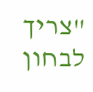"צריך לבחון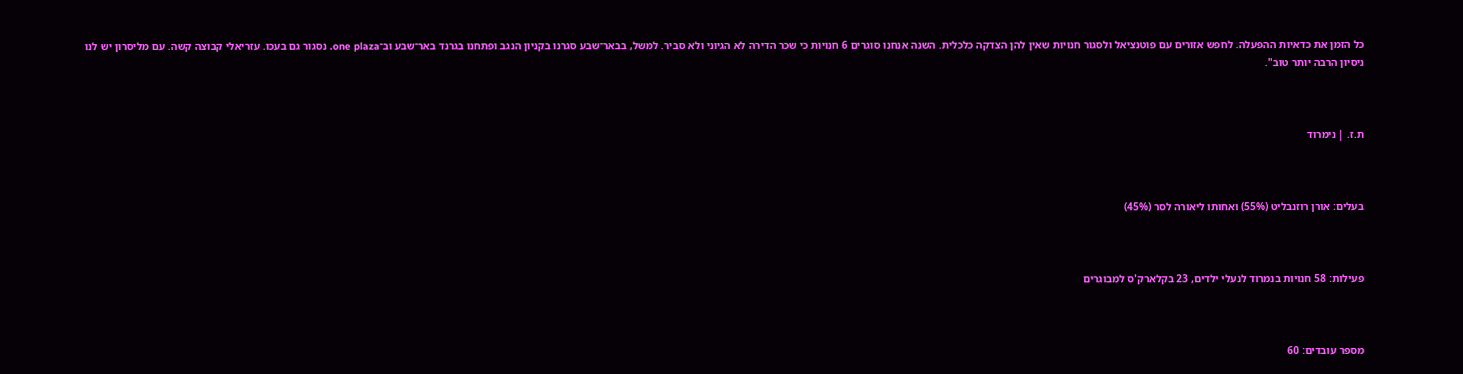כל הזמן את כדאיות ההפעלה. לחפש אזורים עם פוטנציאל ולסגור חנויות שאין להן הצדקה כלכלית. השנה אנחנו סוגרים 6 חנויות כי שכר הדירה לא הגיוני ולא סביר. למשל, בבאר־שבע סגרנו בקניון הנגב ופתחנו בגרנד באר־שבע וב־one plaza. נסגור גם בעכו. עזריאלי קבוצה קשה. עם מליסרון יש לנו ניסיון הרבה יותר טוב".



ת.ז. | נימרוד



בעלים: אורן רוזנבליט (55%) ואחותו ליאורה לסר (45%)



פעילות: 58 חנויות בנמרוד לנעלי ילדים, 23 בקלארק'ס למבוגרים



מספר עובדים: 60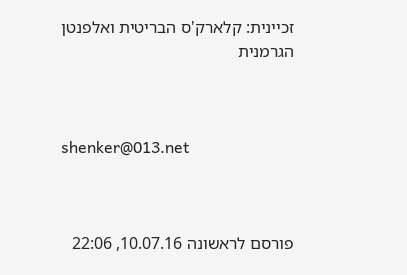זכיינית: קלארק'ס הבריטית ואלפנטן הגרמנית



shenker@013.net



פורסם לראשונה 10.07.16, 22:06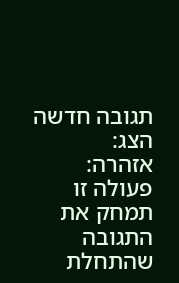תגובה חדשה
הצג:
אזהרה:
פעולה זו תמחק את התגובה שהתחלת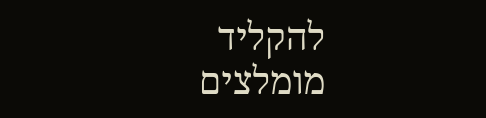להקליד
מומלצים